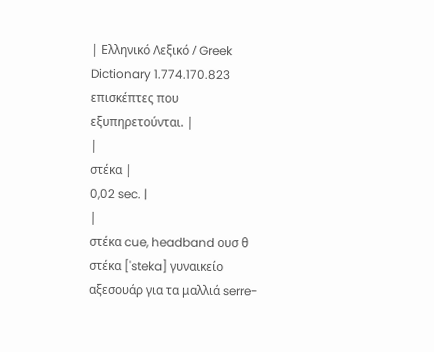| Ελληνικό Λεξικό / Greek Dictionary 1.774.170.823 επισκέπτες που εξυπηρετούνται. |
|
στέκα |
0,02 sec. |
|
στέκα cue, headband ουσ θ στέκα ['steka] γυναικείο αξεσουάρ για τα μαλλιά serre-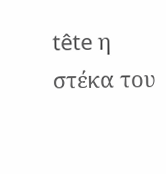tête η στέκα του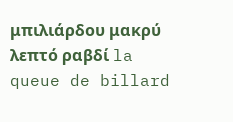μπιλιάρδου μακρύ λεπτό ραβδί la queue de billard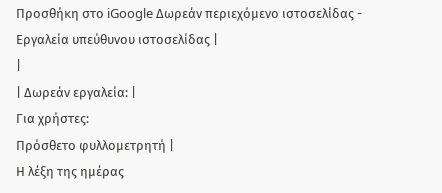Προσθήκη στο iGoogle Δωρεάν περιεχόμενο ιστοσελίδας - Εργαλεία υπεύθυνου ιστοσελίδας |
|
| Δωρεάν εργαλεία: |
Για χρήστες:
Πρόσθετο φυλλομετρητή |
Η λέξη της ημέρας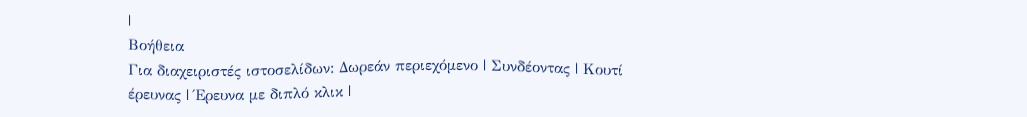|
Βοήθεια
Για διαχειριστές ιστοσελίδων: Δωρεάν περιεχόμενο | Συνδέοντας | Κουτί έρευνας | Έρευνα με διπλό κλικ |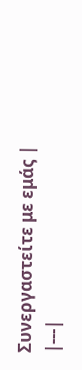Συνεργαστείτε με εμάς |
|---|